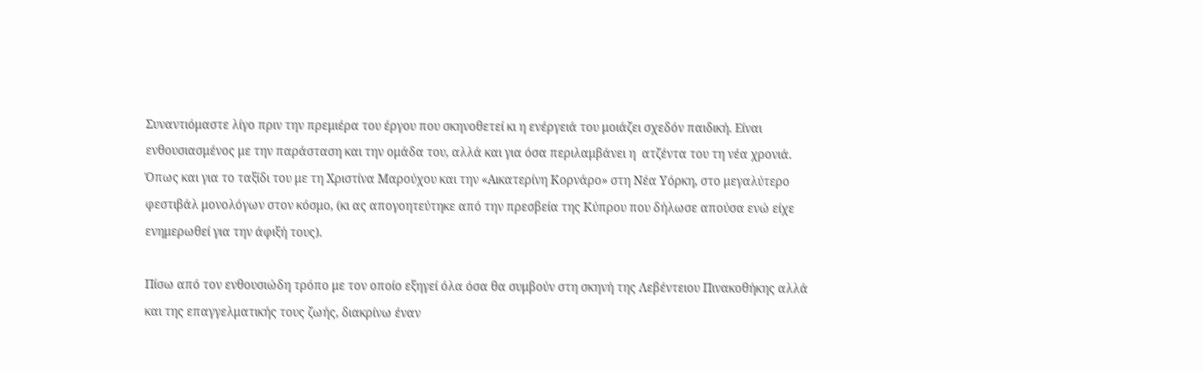Συναντιόμαστε λίγο πριν την πρεμιέρα του έργου που σκηνοθετεί κι η ενέργειά του μοιάζει σχεδόν παιδική. Είναι ενθουσιασμένος με την παράσταση και την ομάδα του, αλλά και για όσα περιλαμβάνει η  ατζέντα του τη νέα χρονιά. Όπως και για το ταξίδι του με τη Χριστίνα Μαρούχου και την «Αικατερίνη Κορνάρο» στη Νέα Υόρκη, στο μεγαλύτερο φεστιβάλ μονολόγων στον κόσμο, (κι ας απογοητεύτηκε από την πρεσβεία της Κύπρου που δήλωσε απούσα ενώ είχε ενημερωθεί για την άφιξή τους).

Πίσω από τον ενθουσιώδη τρόπο με τον οποίο εξηγεί όλα όσα θα συμβούν στη σκηνή της Λεβέντειου Πινακοθήκης αλλά και της επαγγελματικής τους ζωής, διακρίνω έναν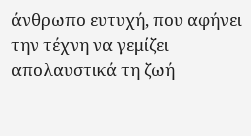άνθρωπο ευτυχή, που αφήνει την τέχνη να γεμίζει απολαυστικά τη ζωή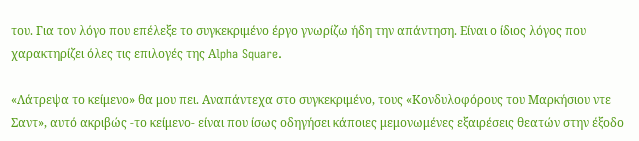του. Για τον λόγο που επέλεξε το συγκεκριμένο έργο γνωρίζω ήδη την απάντηση. Είναι ο ίδιος λόγος που χαρακτηρίζει όλες τις επιλογές της Αlpha Square.

«Λάτρεψα το κείμενο» θα μου πει. Αναπάντεχα στο συγκεκριμένο, τους «Κονδυλοφόρους του Μαρκήσιου ντε Σαντ», αυτό ακριβώς -το κείμενο- είναι που ίσως οδηγήσει κάποιες μεμονωμένες εξαιρέσεις θεατών στην έξοδο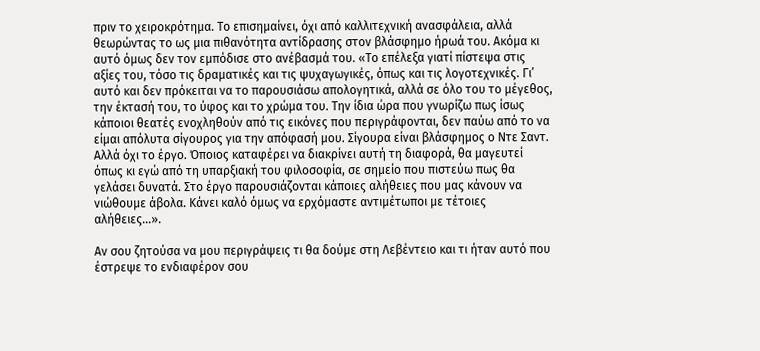πριν το χειροκρότημα. Το επισημαίνει, όχι από καλλιτεχνική ανασφάλεια, αλλά θεωρώντας το ως μια πιθανότητα αντίδρασης στον βλάσφημο ήρωά του. Ακόμα κι αυτό όμως δεν τον εμπόδισε στο ανέβασμά του. «Το επέλεξα γιατί πίστεψα στις αξίες του, τόσο τις δραματικές και τις ψυχαγωγικές, όπως και τις λογοτεχνικές. Γι’ αυτό και δεν πρόκειται να το παρουσιάσω απολογητικά, αλλά σε όλο του το μέγεθος, την έκτασή του, το ύφος και το χρώμα του. Την ίδια ώρα που γνωρίζω πως ίσως κάποιοι θεατές ενοχληθούν από τις εικόνες που περιγράφονται, δεν παύω από το να είμαι απόλυτα σίγουρος για την απόφασή μου. Σίγουρα είναι βλάσφημος ο Ντε Σαντ. Αλλά όχι το έργο. Όποιος καταφέρει να διακρίνει αυτή τη διαφορά, θα μαγευτεί όπως κι εγώ από τη υπαρξιακή του φιλοσοφία, σε σημείο που πιστεύω πως θα γελάσει δυνατά. Στο έργο παρουσιάζονται κάποιες αλήθειες που μας κάνουν να νιώθουμε άβολα. Κάνει καλό όμως να ερχόμαστε αντιμέτωποι με τέτοιες αλήθειες…».

Αν σου ζητούσα να μου περιγράψεις τι θα δούμε στη Λεβέντειο και τι ήταν αυτό που έστρεψε το ενδιαφέρον σου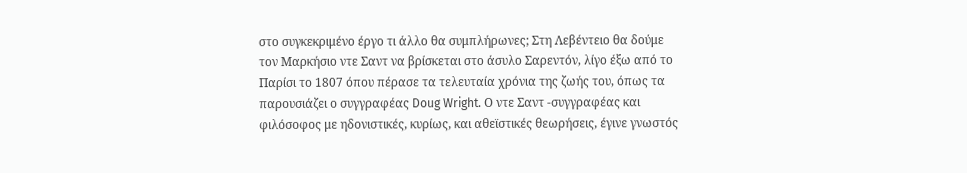στο συγκεκριμένο έργο τι άλλο θα συμπλήρωνες; Στη Λεβέντειο θα δούμε τον Μαρκήσιο ντε Σαντ να βρίσκεται στο άσυλο Σαρεντόν, λίγο έξω από το Παρίσι το 1807 όπου πέρασε τα τελευταία χρόνια της ζωής του, όπως τα παρουσιάζει ο συγγραφέας Doug Wright. Ο ντε Σαντ -συγγραφέας και φιλόσοφος με ηδονιστικές, κυρίως, και αθεϊστικές θεωρήσεις, έγινε γνωστός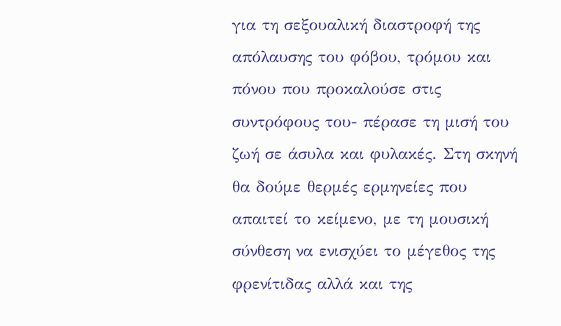για τη σεξουαλική διαστροφή της απόλαυσης του φόβου, τρόμου και πόνου που προκαλούσε στις συντρόφους του- πέρασε τη μισή του ζωή σε άσυλα και φυλακές. Στη σκηνή θα δούμε θερμές ερμηνείες που απαιτεί το κείμενο, με τη μουσική σύνθεση να ενισχύει το μέγεθος της φρενίτιδας αλλά και της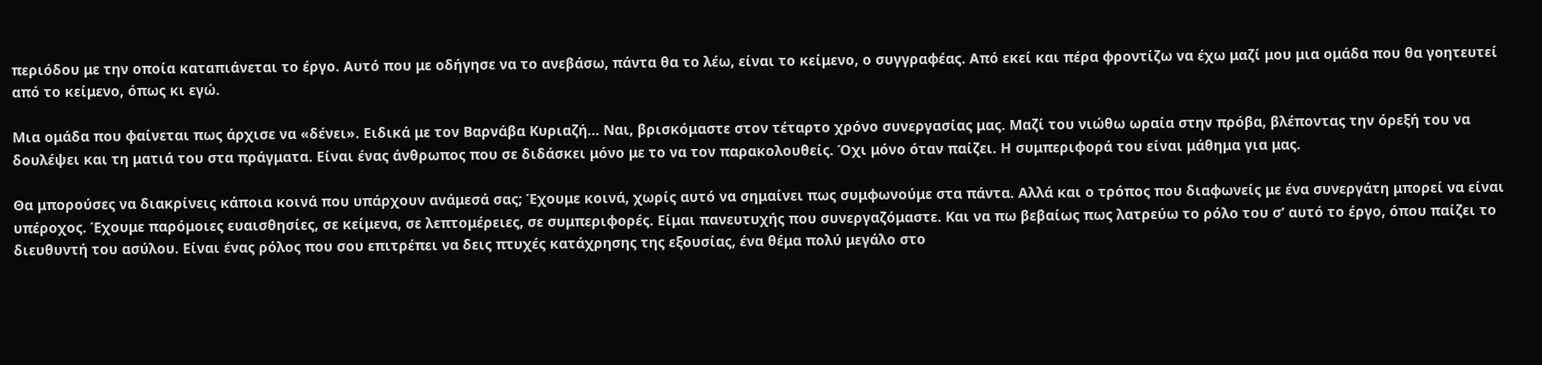περιόδου με την οποία καταπιάνεται το έργο. Αυτό που με οδήγησε να το ανεβάσω, πάντα θα το λέω, είναι το κείμενο, ο συγγραφέας. Από εκεί και πέρα φροντίζω να έχω μαζί μου μια ομάδα που θα γοητευτεί από το κείμενο, όπως κι εγώ.

Μια ομάδα που φαίνεται πως άρχισε να «δένει». Ειδικά με τον Βαρνάβα Κυριαζή… Ναι, βρισκόμαστε στον τέταρτο χρόνο συνεργασίας μας. Μαζί του νιώθω ωραία στην πρόβα, βλέποντας την όρεξή του να δουλέψει και τη ματιά του στα πράγματα. Είναι ένας άνθρωπος που σε διδάσκει μόνο με το να τον παρακολουθείς. Όχι μόνο όταν παίζει. Η συμπεριφορά του είναι μάθημα για μας.

Θα μπορούσες να διακρίνεις κάποια κοινά που υπάρχουν ανάμεσά σας; Έχουμε κοινά, χωρίς αυτό να σημαίνει πως συμφωνούμε στα πάντα. Αλλά και ο τρόπος που διαφωνείς με ένα συνεργάτη μπορεί να είναι υπέροχος. Έχουμε παρόμοιες ευαισθησίες, σε κείμενα, σε λεπτομέρειες, σε συμπεριφορές. Είμαι πανευτυχής που συνεργαζόμαστε. Και να πω βεβαίως πως λατρεύω το ρόλο του σ’ αυτό το έργο, όπου παίζει το διευθυντή του ασύλου. Είναι ένας ρόλος που σου επιτρέπει να δεις πτυχές κατάχρησης της εξουσίας, ένα θέμα πολύ μεγάλο στο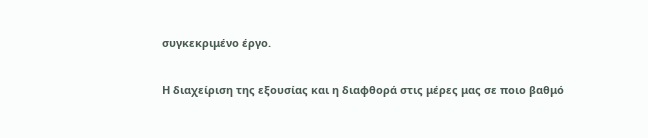συγκεκριμένο έργο.

Η διαχείριση της εξουσίας και η διαφθορά στις μέρες μας σε ποιο βαθμό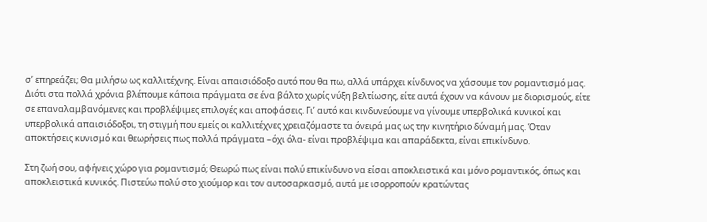σ’ επηρεάζει; Θα μιλήσω ως καλλιτέχνης. Είναι απαισιόδοξο αυτό που θα πω, αλλά υπάρχει κίνδυνος να χάσουμε τον ρομαντισμό μας. Διότι στα πολλά χρόνια βλέπουμε κάποια πράγματα σε ένα βάλτο χωρίς νύξη βελτίωσης, είτε αυτά έχουν να κάνουν με διορισμούς, είτε σε επαναλαμβανόμενες και προβλέψιμες επιλογές και αποφάσεις. Γι’ αυτό και κινδυνεύουμε να γίνουμε υπερβολικά κυνικοί και υπερβολικά απαισιόδοξοι, τη στιγμή που εμείς οι καλλιτέχνες χρειαζόμαστε τα όνειρά μας ως την κινητήριο δύναμή μας. Όταν αποκτήσεις κυνισμό και θεωρήσεις πως πολλά πράγματα –όχι όλα- είναι προβλέψιμα και απαράδεκτα, είναι επικίνδυνο.

Στη ζωή σου, αφήνεις χώρο για ρομαντισμό; Θεωρώ πως είναι πολύ επικίνδυνο να είσαι αποκλειστικά και μόνο ρομαντικός, όπως και αποκλειστικά κυνικός. Πιστεύω πολύ στο χιούμορ και τον αυτοσαρκασμό, αυτά με ισορροπούν κρατώντας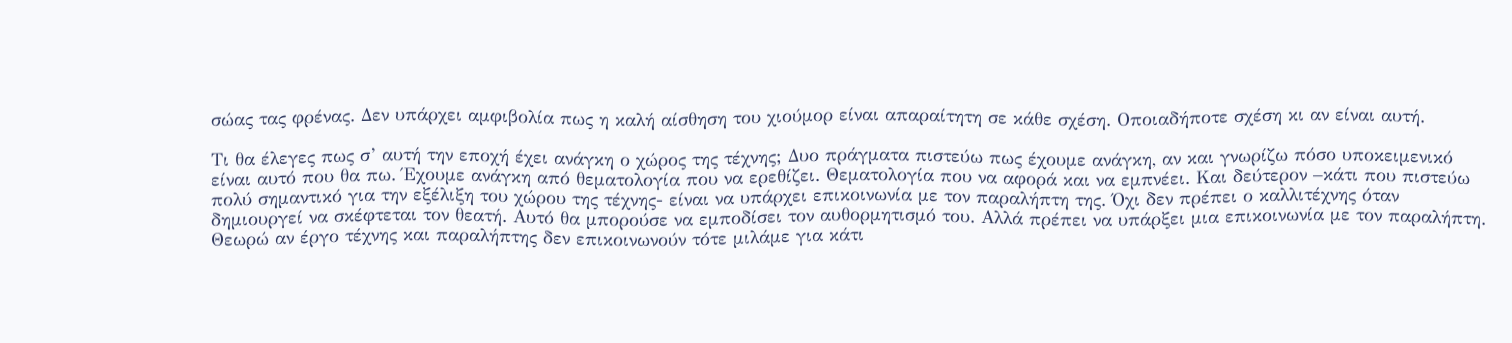σώας τας φρένας. Δεν υπάρχει αμφιβολία πως η καλή αίσθηση του χιούμορ είναι απαραίτητη σε κάθε σχέση. Οποιαδήποτε σχέση κι αν είναι αυτή.

Τι θα έλεγες πως σ’ αυτή την εποχή έχει ανάγκη ο χώρος της τέχνης; Δυο πράγματα πιστεύω πως έχουμε ανάγκη, αν και γνωρίζω πόσο υποκειμενικό είναι αυτό που θα πω. Έχουμε ανάγκη από θεματολογία που να ερεθίζει. Θεματολογία που να αφορά και να εμπνέει. Και δεύτερον –κάτι που πιστεύω πολύ σημαντικό για την εξέλιξη του χώρου της τέχνης- είναι να υπάρχει επικοινωνία με τον παραλήπτη της. Όχι δεν πρέπει ο καλλιτέχνης όταν δημιουργεί να σκέφτεται τον θεατή. Αυτό θα μπορούσε να εμποδίσει τον αυθορμητισμό του. Αλλά πρέπει να υπάρξει μια επικοινωνία με τον παραλήπτη. Θεωρώ αν έργο τέχνης και παραλήπτης δεν επικοινωνούν τότε μιλάμε για κάτι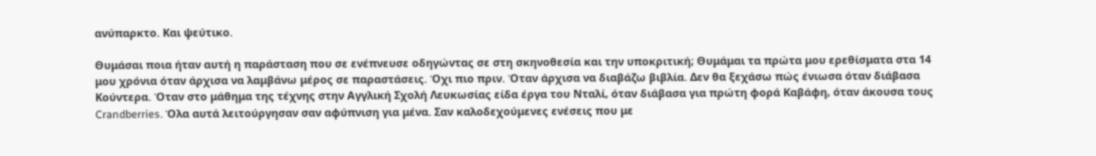ανύπαρκτο. Και ψεύτικο.

Θυμάσαι ποια ήταν αυτή η παράσταση που σε ενέπνευσε οδηγώντας σε στη σκηνοθεσία και την υποκριτική; Θυμάμαι τα πρώτα μου ερεθίσματα στα 14 μου χρόνια όταν άρχισα να λαμβάνω μέρος σε παραστάσεις. Όχι πιο πριν. Όταν άρχισα να διαβάζω βιβλία. Δεν θα ξεχάσω πώς ένιωσα όταν διάβασα Κούντερα. Όταν στο μάθημα της τέχνης στην Αγγλική Σχολή Λευκωσίας είδα έργα του Νταλί, όταν διάβασα για πρώτη φορά Καβάφη, όταν άκουσα τους Crandberries. Όλα αυτά λειτούργησαν σαν αφύπνιση για μένα. Σαν καλοδεχούμενες ενέσεις που με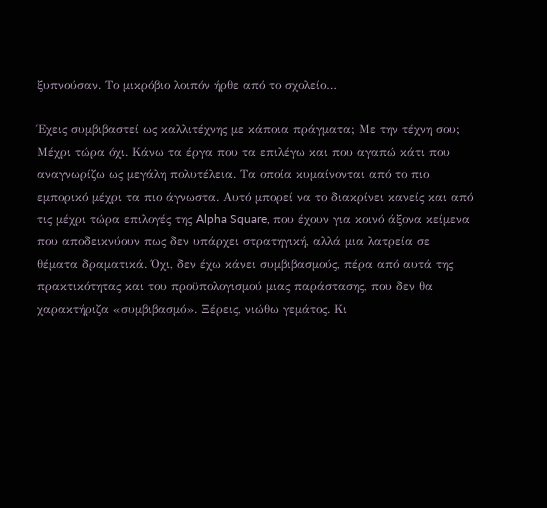ξυπνούσαν. Το μικρόβιο λοιπόν ήρθε από το σχολείο…

Έχεις συμβιβαστεί ως καλλιτέχνης με κάποια πράγματα; Με την τέχνη σου; Μέχρι τώρα όχι. Κάνω τα έργα που τα επιλέγω και που αγαπώ κάτι που αναγνωρίζω ως μεγάλη πολυτέλεια. Τα οποία κυμαίνονται από το πιο εμπορικό μέχρι τα πιο άγνωστα. Αυτό μπορεί να το διακρίνει κανείς και από τις μέχρι τώρα επιλογές της Alpha Square, που έχουν για κοινό άξονα κείμενα που αποδεικνύουν πως δεν υπάρχει στρατηγική, αλλά μια λατρεία σε θέματα δραματικά. Όχι, δεν έχω κάνει συμβιβασμούς, πέρα από αυτά της πρακτικότητας και του προϋπολογισμού μιας παράστασης, που δεν θα χαρακτήριζα «συμβιβασμό». Ξέρεις, νιώθω γεμάτος. Κι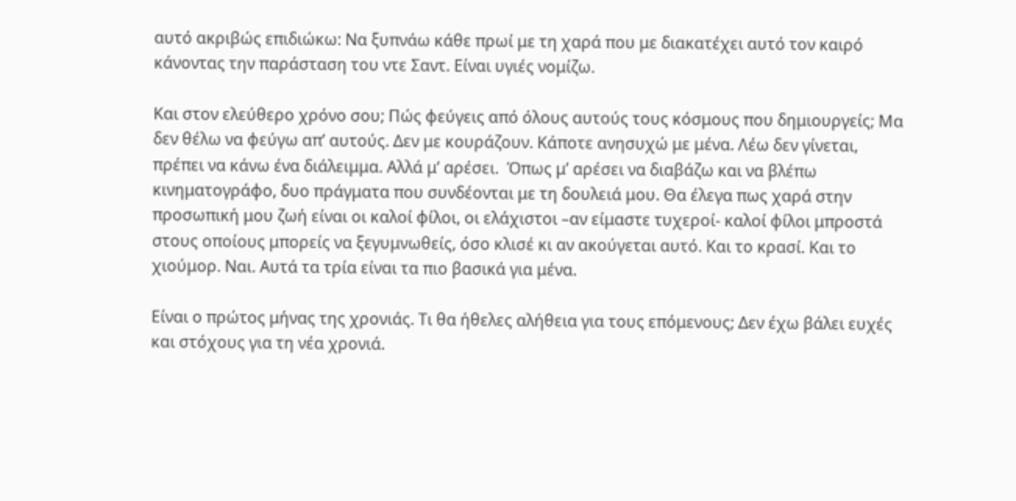αυτό ακριβώς επιδιώκω: Να ξυπνάω κάθε πρωί με τη χαρά που με διακατέχει αυτό τον καιρό κάνοντας την παράσταση του ντε Σαντ. Είναι υγιές νομίζω.

Και στον ελεύθερο χρόνο σου; Πώς φεύγεις από όλους αυτούς τους κόσμους που δημιουργείς; Μα δεν θέλω να φεύγω απ’ αυτούς. Δεν με κουράζουν. Κάποτε ανησυχώ με μένα. Λέω δεν γίνεται, πρέπει να κάνω ένα διάλειμμα. Αλλά μ’ αρέσει.  Όπως μ’ αρέσει να διαβάζω και να βλέπω κινηματογράφο, δυο πράγματα που συνδέονται με τη δουλειά μου. Θα έλεγα πως χαρά στην προσωπική μου ζωή είναι οι καλοί φίλοι, οι ελάχιστοι –αν είμαστε τυχεροί- καλοί φίλοι μπροστά στους οποίους μπορείς να ξεγυμνωθείς, όσο κλισέ κι αν ακούγεται αυτό. Και το κρασί. Και το χιούμορ. Ναι. Αυτά τα τρία είναι τα πιο βασικά για μένα.

Είναι ο πρώτος μήνας της χρονιάς. Τι θα ήθελες αλήθεια για τους επόμενους; Δεν έχω βάλει ευχές και στόχους για τη νέα χρονιά.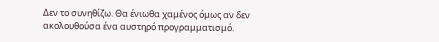Δεν το συνηθίζω. Θα ένιωθα χαμένος όμως αν δεν ακολουθούσα ένα αυστηρό προγραμματισμό.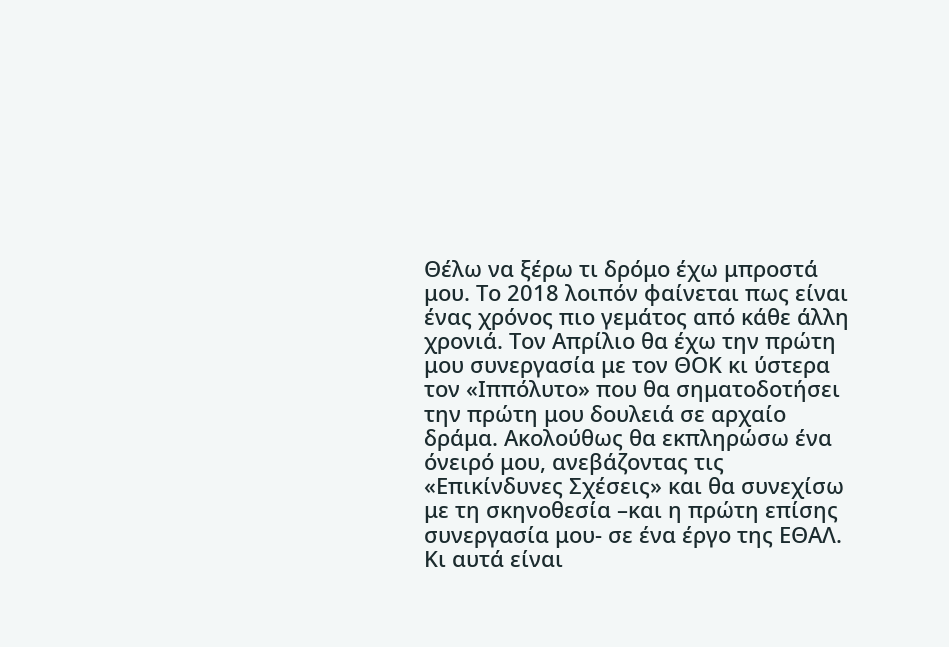Θέλω να ξέρω τι δρόμο έχω μπροστά μου. Το 2018 λοιπόν φαίνεται πως είναι ένας χρόνος πιο γεμάτος από κάθε άλλη χρονιά. Τον Απρίλιο θα έχω την πρώτη μου συνεργασία με τον ΘΟΚ κι ύστερα τον «Ιππόλυτο» που θα σηματοδοτήσει την πρώτη μου δουλειά σε αρχαίο δράμα. Ακολούθως θα εκπληρώσω ένα όνειρό μου, ανεβάζοντας τις «Επικίνδυνες Σχέσεις» και θα συνεχίσω με τη σκηνοθεσία –και η πρώτη επίσης συνεργασία μου- σε ένα έργο της ΕΘΑΛ. Κι αυτά είναι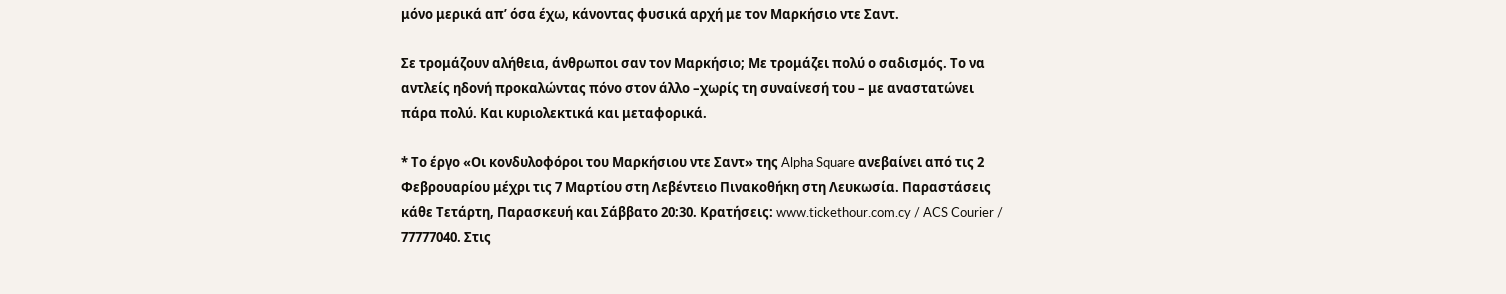μόνο μερικά απ’ όσα έχω, κάνοντας φυσικά αρχή με τον Μαρκήσιο ντε Σαντ.

Σε τρομάζουν αλήθεια, άνθρωποι σαν τον Μαρκήσιο; Με τρομάζει πολύ ο σαδισμός. Το να αντλείς ηδονή προκαλώντας πόνο στον άλλο –χωρίς τη συναίνεσή του – με αναστατώνει πάρα πολύ. Και κυριολεκτικά και μεταφορικά.

* Το έργο «Οι κονδυλοφόροι του Μαρκήσιου ντε Σαντ» της Alpha Square ανεβαίνει από τις 2 Φεβρουαρίου μέχρι τις 7 Μαρτίου στη Λεβέντειο Πινακοθήκη στη Λευκωσία. Παραστάσεις κάθε Τετάρτη, Παρασκευή και Σάββατο 20:30. Κρατήσεις: www.tickethour.com.cy / ACS Courier / 77777040. Στις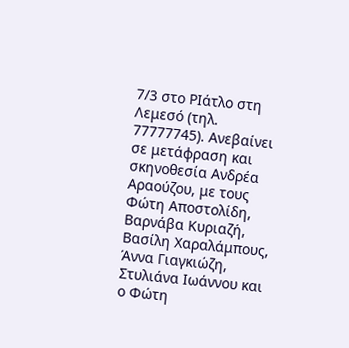7/3 στο ΡΙάτλο στη Λεμεσό (τηλ. 77777745). Ανεβαίνει σε μετάφραση και σκηνοθεσία Ανδρέα Αραούζου, με τους Φώτη Αποστολίδη, Βαρνάβα Κυριαζή, Βασίλη Χαραλάμπους, Άννα Γιαγκιώζη, Στυλιάνα Ιωάννου και ο Φώτη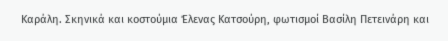Καράλη. Σκηνικά και κοστούμια Έλενας Κατσούρη, φωτισμοί Βασίλη Πετεινάρη και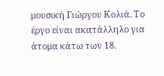μουσική Γιώργου Κολιά. Το έργο είναι ακατάλληλο για άτομα κάτω των 18.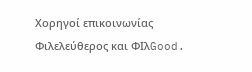Χορηγοί επικοινωνίας Φιλελεύθερος και ΦΙλGood.